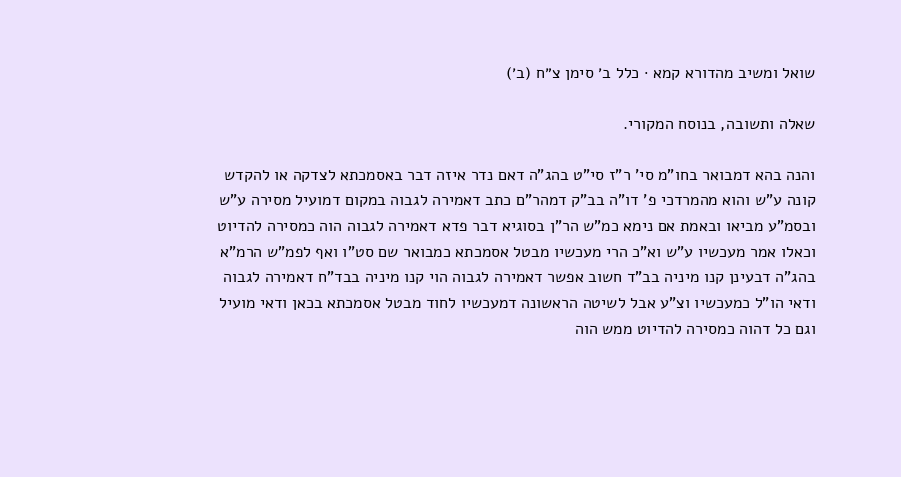שואל ומשיב מהדורא קמא · כלל ב׳ סימן צ״ח (ב׳)

שאלה ותשובה, בנוסח המקורי.

והנה בהא דמבואר בחו"מ סי' ר"ז סי"ט בהג"ה דאם נדר איזה דבר באסמכתא לצדקה או להקדש קונה ע"ש והוא מהמרדכי פ' דו"ה בב"ק דמהר"ם כתב דאמירה לגבוה במקום דמועיל מסירה ע"ש ובסמ"ע מביאו ובאמת אם נימא כמ"ש הר"ן בסוגיא דבר פדא דאמירה לגבוה הוה כמסירה להדיוט וכאלו אמר מעכשיו ע"ש וא"כ הרי מעכשיו מבטל אסמכתא כמבואר שם סט"ו ואף לפמ"ש הרמ"א בהג"ה דבעינן קנו מיניה בב"ד חשוב אפשר דאמירה לגבוה הוי קנו מיניה בבד"ח דאמירה לגבוה ודאי הו"ל כמעכשיו וצ"ע אבל לשיטה הראשונה דמעכשיו לחוד מבטל אסמכתא בכאן ודאי מועיל וגם כל דהוה כמסירה להדיוט ממש הוה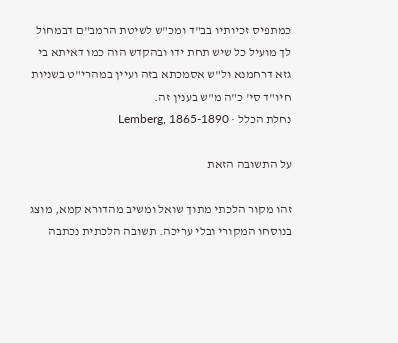כמתפיס זכיותיו בב"ד ומכ"ש לשיטת הרמב"ם דבמחול לך מועיל כל שיש תחת ידו ובהקדש הוה כמו דאיתא בי גזא דרחמנא ול"ש אסמכתא בזה ועיין במהרי"ט בשניות חיו"ד סי' כ"ה מ"ש בענין זה.
נחלת הכלל · Lemberg, 1865-1890

על התשובה הזאת

זהו מקור הלכתי מתוך שואל ומשיב מהדורא קמא, מוצג בנוסחו המקורי ובלי עריכה. תשובה הלכתית נכתבה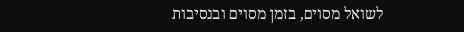לשואל מסוים, בזמן מסוים ובנסיבות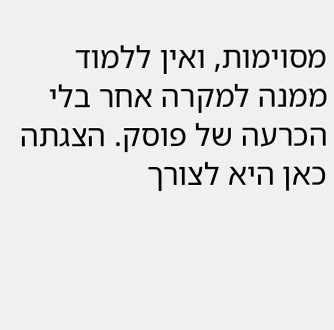מסוימות, ואין ללמוד ממנה למקרה אחר בלי הכרעה של פוסק. הצגתה כאן היא לצורך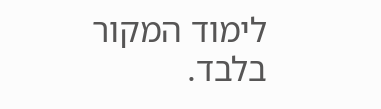לימוד המקור בלבד.